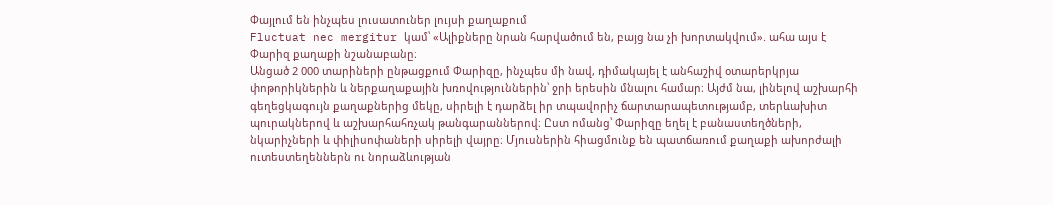Փայլում են ինչպես լուսատուներ լույսի քաղաքում
Fluctuat nec mergitur կամ՝ «Ալիքները նրան հարվածում են, բայց նա չի խորտակվում». ահա այս է Փարիզ քաղաքի նշանաբանը։
Անցած 2 000 տարիների ընթացքում Փարիզը, ինչպես մի նավ, դիմակայել է անհաշիվ օտարերկրյա փոթորիկներին և ներքաղաքային խռովություններին՝ ջրի երեսին մնալու համար։ Այժմ նա, լինելով աշխարհի գեղեցկագույն քաղաքներից մեկը, սիրելի է դարձել իր տպավորիչ ճարտարապետությամբ, տերևախիտ պուրակներով և աշխարհահռչակ թանգարաններով։ Ըստ ոմանց՝ Փարիզը եղել է բանաստեղծների, նկարիչների և փիլիսոփաների սիրելի վայրը։ Մյուսներին հիացմունք են պատճառում քաղաքի ախորժալի ուտեստեղեններն ու նորաձևության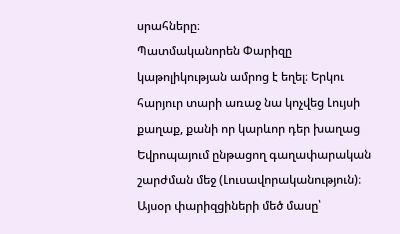սրահները։
Պատմականորեն Փարիզը կաթոլիկության ամրոց է եղել։ Երկու հարյուր տարի առաջ նա կոչվեց Լույսի քաղաք, քանի որ կարևոր դեր խաղաց Եվրոպայում ընթացող գաղափարական շարժման մեջ (Լուսավորականություն)։ Այսօր փարիզցիների մեծ մասը՝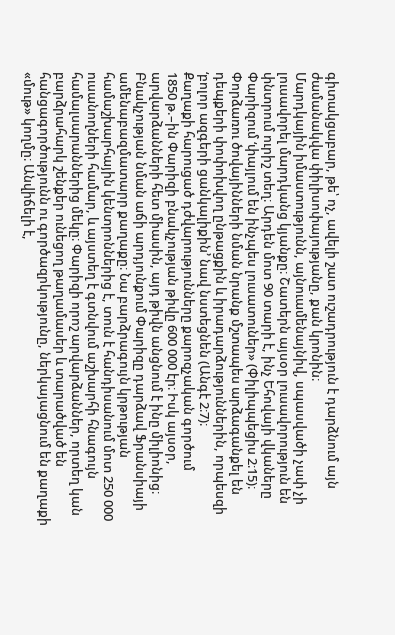գիտակցաբար, թե՝ ոչ, ավելի շատ ուշադրություն է դարձնում այն ժամանակվա փիլիսոփայությանը, քան կրոնին։
Մարդկային իմաստությունն, այնուամենայնիվ, սպասվածի չափ չի լուսավորել մարդկանց կյանքը։ Շատերն այսօր լուսավորություն են փնտրում ուրիշ տեղ։ Արդեն մոտ 90 տարի է, ինչ Եհովայի վկաները Փարիզում ‘փայլում են ինչպես լուսատուներ» (Փիլիպպեցիս 2։15)։ Փորձառու ծովայինների նման նրանք մշտապես արձագանքել են դեպքերի փոփոխվող ընթացքին և իրադարձություններին, որպեսզի ‘բոլոր ազգերի ցանկալիքին’ նավ նստեցնեն (Անգէ 2։7)։
Քաղաքի հարուցած դժվարությունները քարոզչական գործում
1850 թ.–ին Փարիզի բնակչության թիվը 600 000 էր։ Իսկ այսօր, արվարձանների հետ միասին, այդ թիվն անցնում է ինը միլիոնից։ Բնակչության նման աճի արդյունքում Փարիզը դարձավ Ֆրանսիայի ամենաբազմատարր քաղաքը։ Նա բարձրագույն կրթության համաշխարհային կենտրոններից է, տուն է հանդիսանում մոտ 250 000 ուսանողների համար, և այստեղ է գտնվում աշխարհի հնագույն համալսարաններից մեկը։ Փարիզի որոշ արվարձաններ, որտեղ կան բարձրահարկ շենքեր ունեցող թաղամասեր և տարածված են հանցագործությունն ու գործազրկությունը, ներկայացնում են քաղաքի «մութ» կողմը։ Անվիճելի է,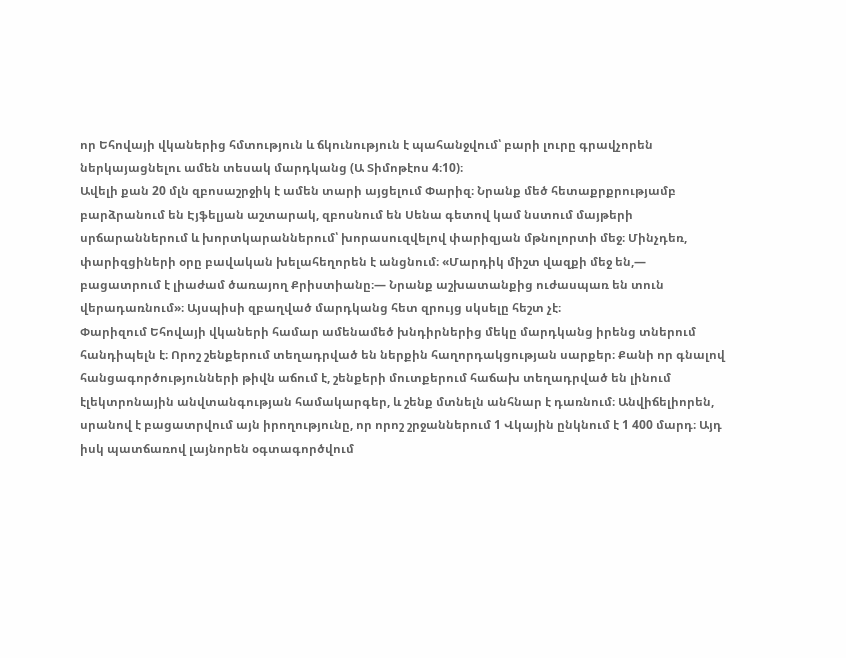որ Եհովայի վկաներից հմտություն և ճկունություն է պահանջվում՝ բարի լուրը գրավչորեն ներկայացնելու ամեն տեսակ մարդկանց (Ա Տիմոթէոս 4։10)։
Ավելի քան 20 մլն զբոսաշրջիկ է ամեն տարի այցելում Փարիզ։ Նրանք մեծ հետաքրքրությամբ բարձրանում են Էյֆելյան աշտարակ, զբոսնում են Սենա գետով կամ նստում մայթերի սրճարաններում և խորտկարաններում՝ խորասուզվելով փարիզյան մթնոլորտի մեջ։ Մինչդեռ, փարիզցիների օրը բավական խելահեղորեն է անցնում։ «Մարդիկ միշտ վազքի մեջ են,— բացատրում է լիաժամ ծառայող Քրիստիանը։— Նրանք աշխատանքից ուժասպառ են տուն վերադառնում»։ Այսպիսի զբաղված մարդկանց հետ զրույց սկսելը հեշտ չէ։
Փարիզում Եհովայի վկաների համար ամենամեծ խնդիրներից մեկը մարդկանց իրենց տներում հանդիպելն է։ Որոշ շենքերում տեղադրված են ներքին հաղորդակցության սարքեր։ Քանի որ գնալով հանցագործությունների թիվն աճում է, շենքերի մուտքերում հաճախ տեղադրված են լինում էլեկտրոնային անվտանգության համակարգեր, և շենք մտնելն անհնար է դառնում։ Անվիճելիորեն, սրանով է բացատրվում այն իրողությունը, որ որոշ շրջաններում 1 Վկային ընկնում է 1 400 մարդ։ Այդ իսկ պատճառով լայնորեն օգտագործվում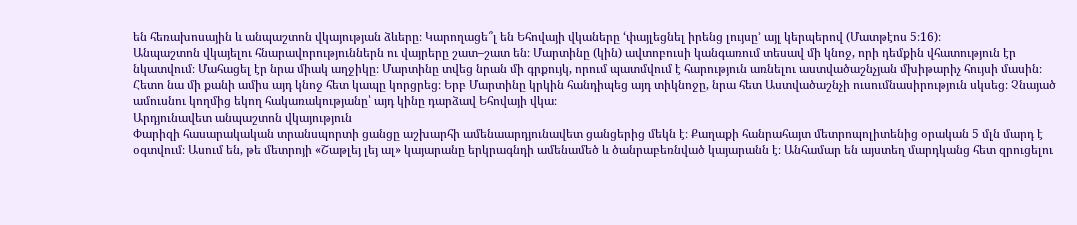են հեռախոսային և անպաշտոն վկայության ձևերը։ Կարողացե՞լ են Եհովայի վկաները ‘փայլեցնել իրենց լույսը’ այլ կերպերով (Մատթէոս 5։16)։
Անպաշտոն վկայելու հնարավորություններն ու վայրերը շատ–շատ են։ Մարտինը (կին) ավտոբուսի կանգառում տեսավ մի կնոջ, որի դեմքին վհատություն էր նկատվում։ Մահացել էր նրա միակ աղջիկը։ Մարտինը տվեց նրան մի գրքույկ, որում պատմվում է հարություն առնելու աստվածաշնչյան մխիթարիչ հույսի մասին։ Հետո նա մի քանի ամիս այդ կնոջ հետ կապը կորցրեց։ Երբ Մարտինը կրկին հանդիպեց այդ տիկնոջը, նրա հետ Աստվածաշնչի ուսումնասիրություն սկսեց։ Չնայած ամուսնու կողմից եկող հակառակությանը՝ այդ կինը դարձավ Եհովայի վկա։
Արդյունավետ անպաշտոն վկայություն
Փարիզի հասարակական տրանսպորտի ցանցը աշխարհի ամենաարդյունավետ ցանցերից մեկն է։ Քաղաքի հանրահայտ մետրոպոլիտենից օրական 5 մլն մարդ է օգտվում։ Ասում են, թե մետրոյի «Շաթլեյ լեյ ալ» կայարանը երկրագնդի ամենամեծ և ծանրաբեռնված կայարանն է։ Անհամար են այստեղ մարդկանց հետ զրուցելու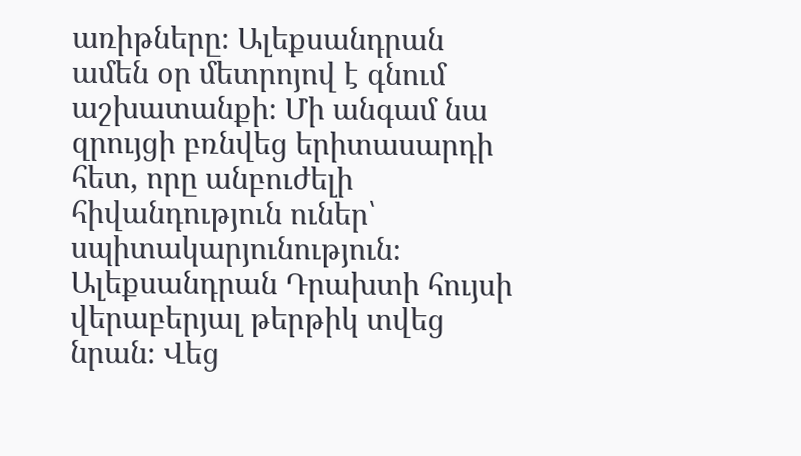առիթները։ Ալեքսանդրան ամեն օր մետրոյով է գնում աշխատանքի։ Մի անգամ նա զրույցի բռնվեց երիտասարդի հետ, որը անբուժելի հիվանդություն ուներ՝ սպիտակարյունություն։ Ալեքսանդրան Դրախտի հույսի վերաբերյալ թերթիկ տվեց նրան։ Վեց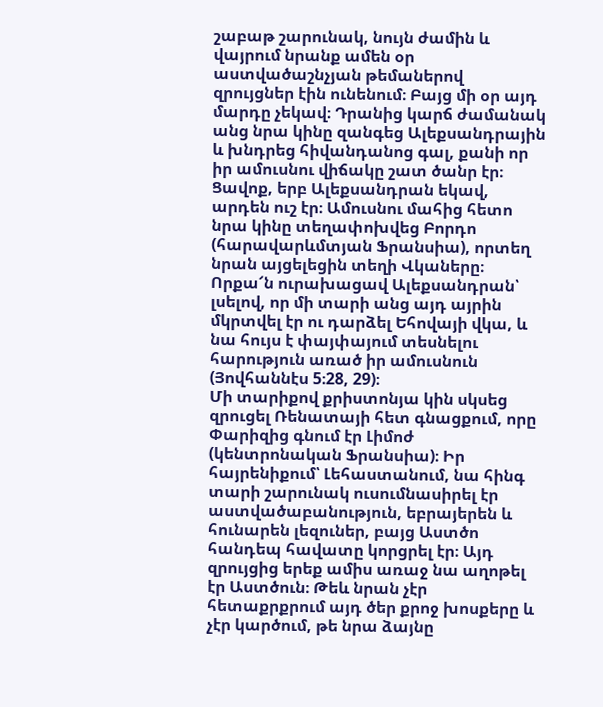շաբաթ շարունակ, նույն ժամին և վայրում նրանք ամեն օր աստվածաշնչյան թեմաներով զրույցներ էին ունենում։ Բայց մի օր այդ մարդը չեկավ։ Դրանից կարճ ժամանակ անց նրա կինը զանգեց Ալեքսանդրային և խնդրեց հիվանդանոց գալ, քանի որ իր ամուսնու վիճակը շատ ծանր էր։ Ցավոք, երբ Ալեքսանդրան եկավ, արդեն ուշ էր։ Ամուսնու մահից հետո նրա կինը տեղափոխվեց Բորդո (հարավարևմտյան Ֆրանսիա), որտեղ նրան այցելեցին տեղի Վկաները։ Որքա՜ն ուրախացավ Ալեքսանդրան՝ լսելով, որ մի տարի անց այդ այրին մկրտվել էր ու դարձել Եհովայի վկա, և նա հույս է փայփայում տեսնելու հարություն առած իր ամուսնուն (Յովհաննէս 5։28, 29)։
Մի տարիքով քրիստոնյա կին սկսեց զրուցել Ռենատայի հետ գնացքում, որը Փարիզից գնում էր Լիմոժ (կենտրոնական Ֆրանսիա)։ Իր հայրենիքում՝ Լեհաստանում, նա հինգ տարի շարունակ ուսումնասիրել էր աստվածաբանություն, եբրայերեն և հունարեն լեզուներ, բայց Աստծո հանդեպ հավատը կորցրել էր։ Այդ զրույցից երեք ամիս առաջ նա աղոթել էր Աստծուն։ Թեև նրան չէր հետաքրքրում այդ ծեր քրոջ խոսքերը և չէր կարծում, թե նրա ձայնը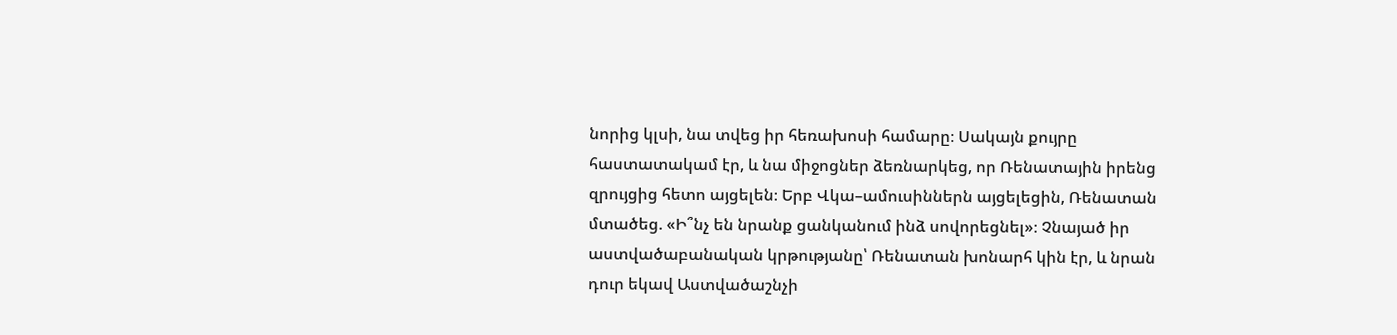նորից կլսի, նա տվեց իր հեռախոսի համարը։ Սակայն քույրը հաստատակամ էր, և նա միջոցներ ձեռնարկեց, որ Ռենատային իրենց զրույցից հետո այցելեն։ Երբ Վկա–ամուսիններն այցելեցին, Ռենատան մտածեց. «Ի՞նչ են նրանք ցանկանում ինձ սովորեցնել»։ Չնայած իր աստվածաբանական կրթությանը՝ Ռենատան խոնարհ կին էր, և նրան դուր եկավ Աստվածաշնչի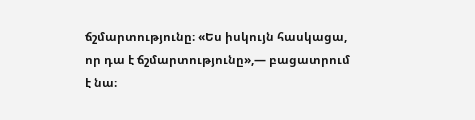ճշմարտությունը։ «Ես իսկույն հասկացա, որ դա է ճշմարտությունը»,— բացատրում է նա։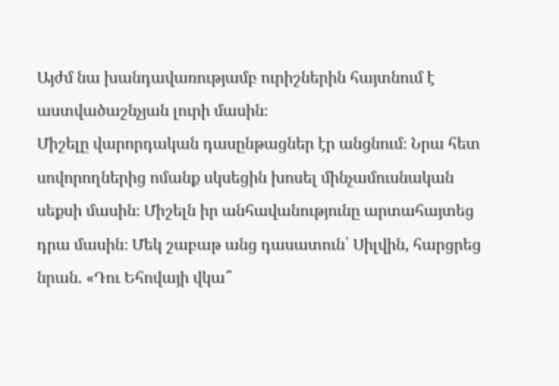Այժմ նա խանդավառությամբ ուրիշներին հայտնում է աստվածաշնչյան լուրի մասին։
Միշելը վարորդական դասընթացներ էր անցնում։ Նրա հետ սովորողներից ոմանք սկսեցին խոսել մինչամուսնական սեքսի մասին։ Միշելն իր անհավանությունը արտահայտեց դրա մասին։ Մեկ շաբաթ անց դասատուն՝ Սիլվին, հարցրեց նրան. «Դու Եհովայի վկա՞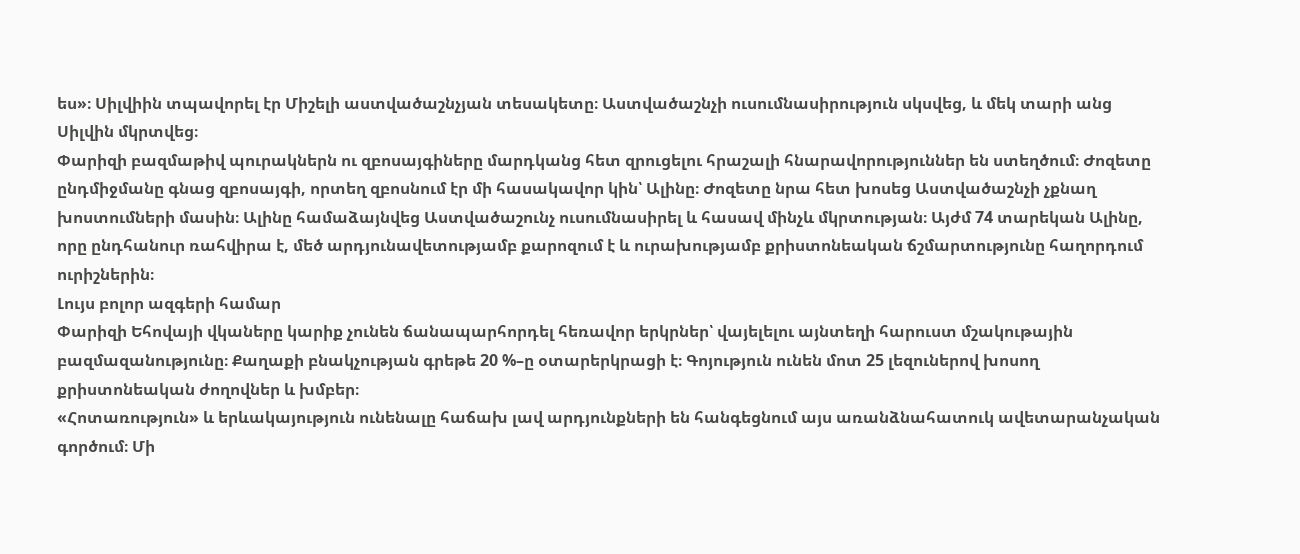ես»։ Սիլվիին տպավորել էր Միշելի աստվածաշնչյան տեսակետը։ Աստվածաշնչի ուսումնասիրություն սկսվեց, և մեկ տարի անց Սիլվին մկրտվեց։
Փարիզի բազմաթիվ պուրակներն ու զբոսայգիները մարդկանց հետ զրուցելու հրաշալի հնարավորություններ են ստեղծում։ Ժոզետը ընդմիջմանը գնաց զբոսայգի, որտեղ զբոսնում էր մի հասակավոր կին՝ Ալինը։ Ժոզետը նրա հետ խոսեց Աստվածաշնչի չքնաղ խոստումների մասին։ Ալինը համաձայնվեց Աստվածաշունչ ուսումնասիրել և հասավ մինչև մկրտության։ Այժմ 74 տարեկան Ալինը, որը ընդհանուր ռահվիրա է, մեծ արդյունավետությամբ քարոզում է և ուրախությամբ քրիստոնեական ճշմարտությունը հաղորդում ուրիշներին։
Լույս բոլոր ազգերի համար
Փարիզի Եհովայի վկաները կարիք չունեն ճանապարհորդել հեռավոր երկրներ՝ վայելելու այնտեղի հարուստ մշակութային բազմազանությունը։ Քաղաքի բնակչության գրեթե 20 %–ը օտարերկրացի է։ Գոյություն ունեն մոտ 25 լեզուներով խոսող քրիստոնեական ժողովներ և խմբեր։
«Հոտառություն» և երևակայություն ունենալը հաճախ լավ արդյունքների են հանգեցնում այս առանձնահատուկ ավետարանչական գործում։ Մի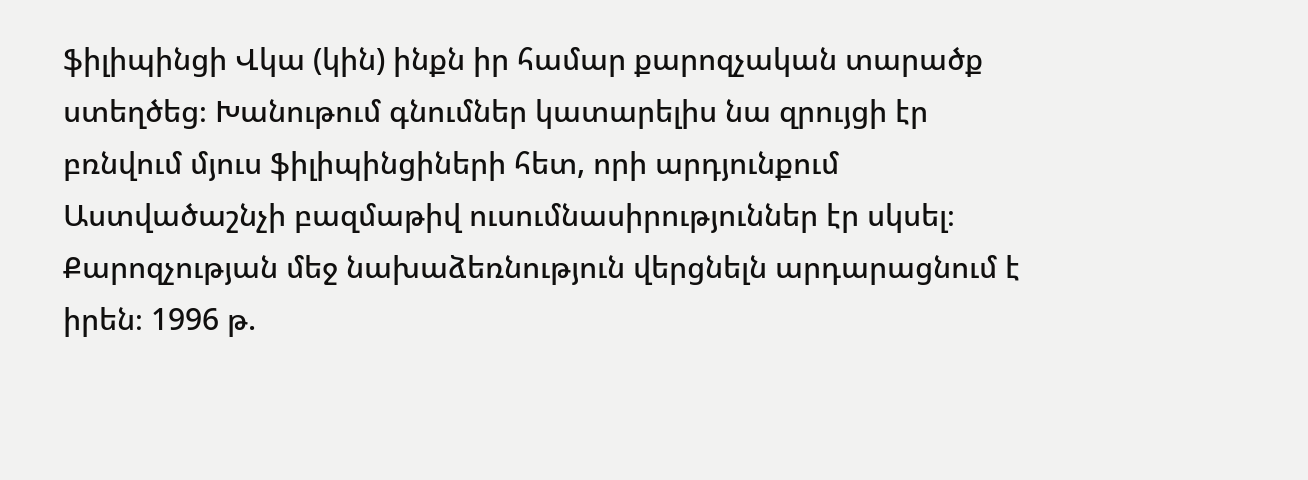ֆիլիպինցի Վկա (կին) ինքն իր համար քարոզչական տարածք ստեղծեց։ Խանութում գնումներ կատարելիս նա զրույցի էր բռնվում մյուս ֆիլիպինցիների հետ, որի արդյունքում Աստվածաշնչի բազմաթիվ ուսումնասիրություններ էր սկսել։
Քարոզչության մեջ նախաձեռնություն վերցնելն արդարացնում է իրեն։ 1996 թ.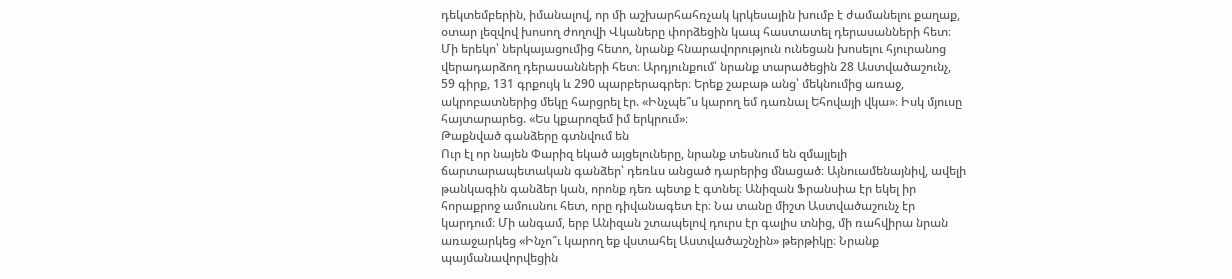դեկտեմբերին, իմանալով, որ մի աշխարհահռչակ կրկեսային խումբ է ժամանելու քաղաք, օտար լեզվով խոսող ժողովի Վկաները փորձեցին կապ հաստատել դերասանների հետ։ Մի երեկո՝ ներկայացումից հետո, նրանք հնարավորություն ունեցան խոսելու հյուրանոց վերադարձող դերասանների հետ։ Արդյունքում՝ նրանք տարածեցին 28 Աստվածաշունչ, 59 գիրք, 131 գրքույկ և 290 պարբերագրեր։ Երեք շաբաթ անց՝ մեկնումից առաջ, ակրոբատներից մեկը հարցրել էր. «Ինչպե՞ս կարող եմ դառնալ Եհովայի վկա»։ Իսկ մյուսը հայտարարեց. «Ես կքարոզեմ իմ երկրում»։
Թաքնված գանձերը գտնվում են
Ուր էլ որ նայեն Փարիզ եկած այցելուները, նրանք տեսնում են զմայլելի ճարտարապետական գանձեր՝ դեռևս անցած դարերից մնացած։ Այնուամենայնիվ, ավելի թանկագին գանձեր կան, որոնք դեռ պետք է գտնել։ Անիզան Ֆրանսիա էր եկել իր հորաքրոջ ամուսնու հետ, որը դիվանագետ էր։ Նա տանը միշտ Աստվածաշունչ էր կարդում։ Մի անգամ, երբ Անիզան շտապելով դուրս էր գալիս տնից, մի ռահվիրա նրան առաջարկեց «Ինչո՞ւ կարող եք վստահել Աստվածաշնչին» թերթիկը։ Նրանք պայմանավորվեցին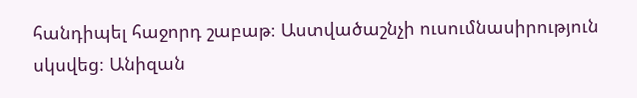հանդիպել հաջորդ շաբաթ։ Աստվածաշնչի ուսումնասիրություն սկսվեց։ Անիզան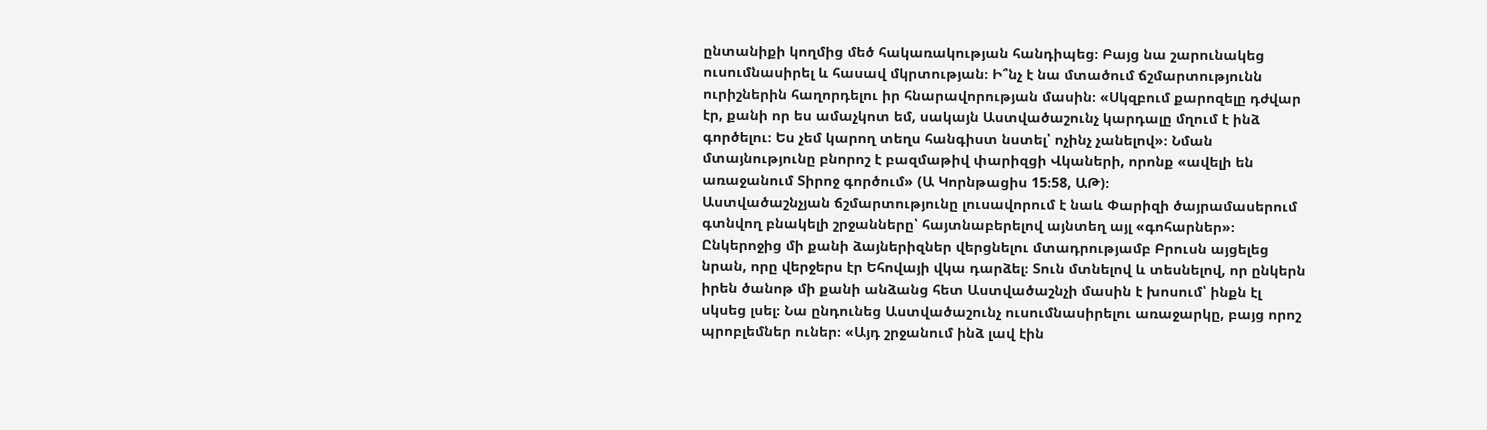ընտանիքի կողմից մեծ հակառակության հանդիպեց։ Բայց նա շարունակեց ուսումնասիրել և հասավ մկրտության։ Ի՞նչ է նա մտածում ճշմարտությունն ուրիշներին հաղորդելու իր հնարավորության մասին։ «Սկզբում քարոզելը դժվար էր, քանի որ ես ամաչկոտ եմ, սակայն Աստվածաշունչ կարդալը մղում է ինձ գործելու։ Ես չեմ կարող տեղս հանգիստ նստել՝ ոչինչ չանելով»։ Նման մտայնությունը բնորոշ է բազմաթիվ փարիզցի Վկաների, որոնք «ավելի են առաջանում Տիրոջ գործում» (Ա Կորնթացիս 15։58, ԱԹ)։
Աստվածաշնչյան ճշմարտությունը լուսավորում է նաև Փարիզի ծայրամասերում գտնվող բնակելի շրջանները՝ հայտնաբերելով այնտեղ այլ «գոհարներ»։ Ընկերոջից մի քանի ձայներիզներ վերցնելու մտադրությամբ Բրուսն այցելեց նրան, որը վերջերս էր Եհովայի վկա դարձել։ Տուն մտնելով և տեսնելով, որ ընկերն իրեն ծանոթ մի քանի անձանց հետ Աստվածաշնչի մասին է խոսում՝ ինքն էլ սկսեց լսել։ Նա ընդունեց Աստվածաշունչ ուսումնասիրելու առաջարկը, բայց որոշ պրոբլեմներ ուներ։ «Այդ շրջանում ինձ լավ էին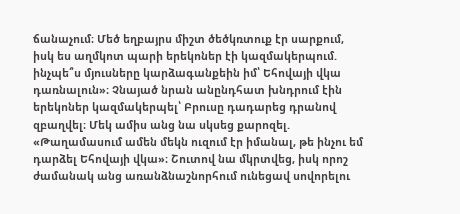ճանաչում։ Մեծ եղբայրս միշտ ծեծկռտուք էր սարքում, իսկ ես աղմկոտ պարի երեկոներ էի կազմակերպում. ինչպե՞ս մյուսները կարձագանքեին իմ՝ Եհովայի վկա դառնալուն»։ Չնայած նրան անընդհատ խնդրում էին երեկոներ կազմակերպել՝ Բրուսը դադարեց դրանով զբաղվել։ Մեկ ամիս անց նա սկսեց քարոզել. «Թաղամասում ամեն մեկն ուզում էր իմանալ, թե ինչու եմ դարձել Եհովայի վկա»։ Շուտով նա մկրտվեց, իսկ որոշ ժամանակ անց առանձնաշնորհում ունեցավ սովորելու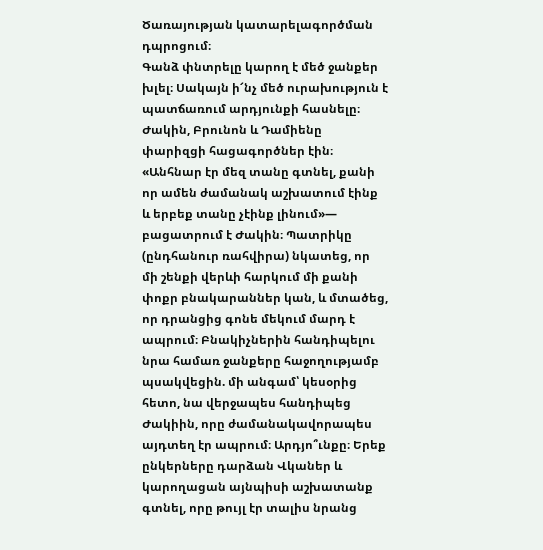Ծառայության կատարելագործման դպրոցում։
Գանձ փնտրելը կարող է մեծ ջանքեր խլել։ Սակայն ի՜նչ մեծ ուրախություն է պատճառում արդյունքի հասնելը։ Ժակին, Բրունոն և Դամիենը փարիզցի հացագործներ էին։ «Անհնար էր մեզ տանը գտնել, քանի որ ամեն ժամանակ աշխատում էինք և երբեք տանը չէինք լինում»— բացատրում է Ժակին։ Պատրիկը (ընդհանուր ռահվիրա) նկատեց, որ մի շենքի վերևի հարկում մի քանի փոքր բնակարաններ կան, և մտածեց, որ դրանցից գոնե մեկում մարդ է ապրում։ Բնակիչներին հանդիպելու նրա համառ ջանքերը հաջողությամբ պսակվեցին. մի անգամ՝ կեսօրից հետո, նա վերջապես հանդիպեց Ժակիին, որը ժամանակավորապես այդտեղ էր ապրում։ Արդյո՞ւնքը։ Երեք ընկերները դարձան Վկաներ և կարողացան այնպիսի աշխատանք գտնել, որը թույլ էր տալիս նրանց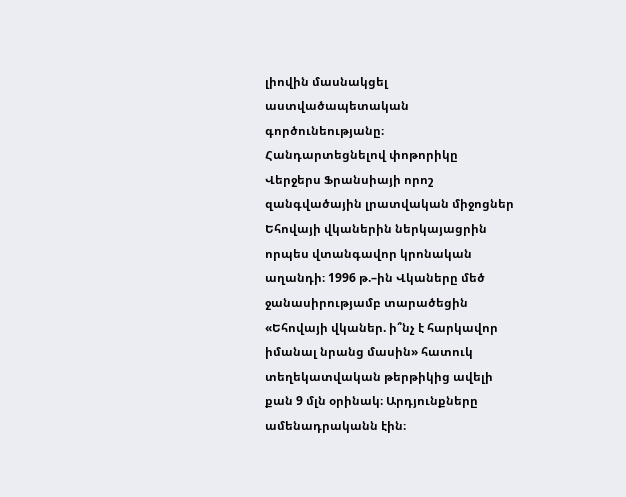լիովին մասնակցել աստվածապետական գործունեությանը։
Հանդարտեցնելով փոթորիկը
Վերջերս Ֆրանսիայի որոշ զանգվածային լրատվական միջոցներ Եհովայի վկաներին ներկայացրին որպես վտանգավոր կրոնական աղանդի։ 1996 թ.–ին Վկաները մեծ ջանասիրությամբ տարածեցին «Եհովայի վկաներ. ի՞նչ է հարկավոր իմանալ նրանց մասին» հատուկ տեղեկատվական թերթիկից ավելի քան 9 մլն օրինակ։ Արդյունքները ամենադրականն էին։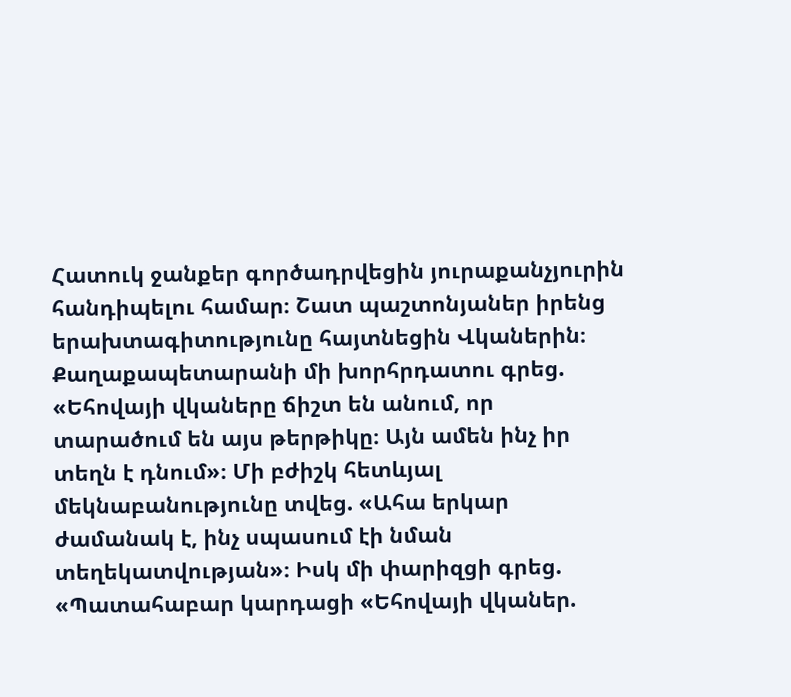Հատուկ ջանքեր գործադրվեցին յուրաքանչյուրին հանդիպելու համար։ Շատ պաշտոնյաներ իրենց երախտագիտությունը հայտնեցին Վկաներին։ Քաղաքապետարանի մի խորհրդատու գրեց. «Եհովայի վկաները ճիշտ են անում, որ տարածում են այս թերթիկը։ Այն ամեն ինչ իր տեղն է դնում»։ Մի բժիշկ հետևյալ մեկնաբանությունը տվեց. «Ահա երկար ժամանակ է, ինչ սպասում էի նման տեղեկատվության»։ Իսկ մի փարիզցի գրեց. «Պատահաբար կարդացի «Եհովայի վկաներ.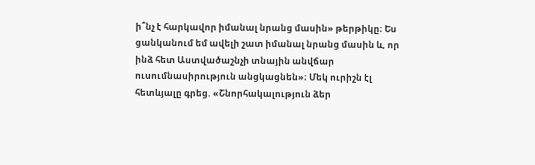ի՞նչ է հարկավոր իմանալ նրանց մասին» թերթիկը։ Ես ցանկանում եմ ավելի շատ իմանալ նրանց մասին և, որ ինձ հետ Աստվածաշնչի տնային անվճար ուսումնասիրություն անցկացնեն»։ Մեկ ուրիշն էլ հետևյալը գրեց. «Շնորհակալություն ձեր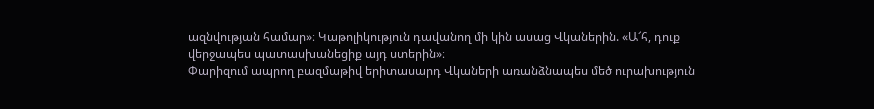ազնվության համար»։ Կաթոլիկություն դավանող մի կին ասաց Վկաներին. «Ա՜հ, դուք վերջապես պատասխանեցիք այդ ստերին»։
Փարիզում ապրող բազմաթիվ երիտասարդ Վկաների առանձնապես մեծ ուրախություն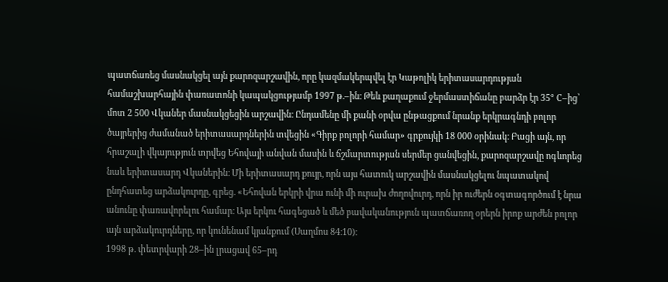պատճառեց մասնակցել այն քարոզարշավին, որը կազմակերպվել էր Կաթոլիկ երիտասարդության համաշխարհային փառատոնի կապակցությամբ 1997 թ.–ին։ Թեև քաղաքում ջերմաստիճանը բարձր էր 35° C–ից՝ մոտ 2 500 Վկաներ մասնակցեցին արշավին։ Ընդամենը մի քանի օրվա ընթացքում նրանք երկրագնդի բոլոր ծայրերից ժամանած երիտասարդներին տվեցին «Գիրք բոլորի համար» գրքույկի 18 000 օրինակ։ Բացի այն, որ հրաշալի վկայություն տրվեց Եհովայի անվան մասին և ճշմարտության սերմեր ցանվեցին, քարոզարշավը ոգևորեց նաև երիտասարդ Վկաներին։ Մի երիտասարդ քույր, որն այս հատուկ արշավին մասնակցելու նպատակով ընդհատեց արձակուրդը, գրեց. «Եհովան երկրի վրա ունի մի ուրախ ժողովուրդ, որն իր ուժերն օգտագործում է նրա անունը փառավորելու համար։ Այս երկու հագեցած և մեծ բավականություն պատճառող օրերն իրոք արժեն բոլոր այն արձակուրդները, որ կունենամ կյանքում (Սաղմոս 84։10)։
1998 թ. փետրվարի 28–ին լրացավ 65–րդ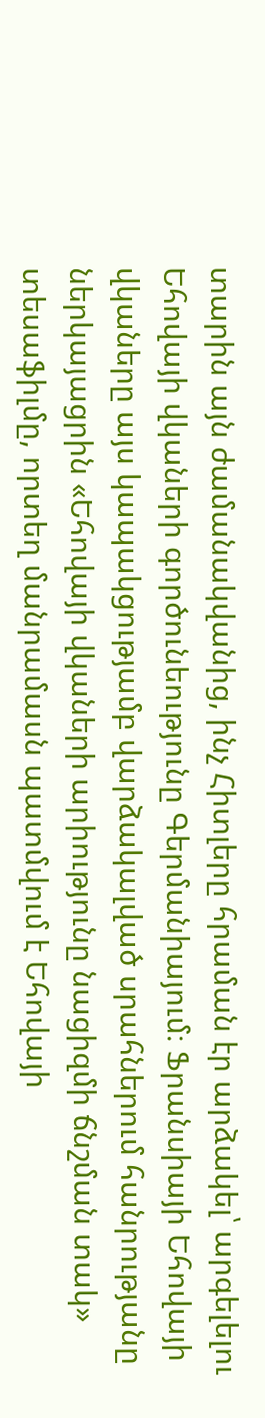տարին այն ժամանակվանից, ինչ Հիտլերը հրաման էր արձակել՝ արգելելու Եհովայի վկաների գործունեությունը Գերմանիայում։ Ֆրանսիայի Եհովայի վկաները այս կապակցությամբ վարձակալված սրահներում հանրությանը ներկայացրին «Եհովայի վկաների արիությունը նացիզմի ճնշման տակ» տեսաֆիլմը, որտեղ մանրամասն պատմվում է Եհովայի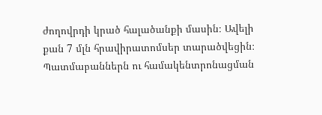ժողովրդի կրած հալածանքի մասին։ Ավելի քան 7 մլն հրավիրատոմսեր տարածվեցին։ Պատմաբաններն ու համակենտրոնացման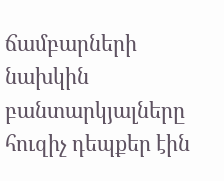ճամբարների նախկին բանտարկյալները հուզիչ դեպքեր էին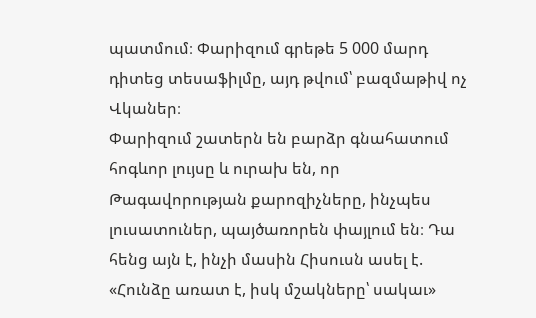պատմում։ Փարիզում գրեթե 5 000 մարդ դիտեց տեսաֆիլմը, այդ թվում՝ բազմաթիվ ոչ Վկաներ։
Փարիզում շատերն են բարձր գնահատում հոգևոր լույսը և ուրախ են, որ Թագավորության քարոզիչները, ինչպես լուսատուներ, պայծառորեն փայլում են։ Դա հենց այն է, ինչի մասին Հիսուսն ասել է. «Հունձը առատ է, իսկ մշակները՝ սակաւ»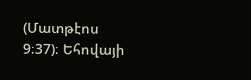(Մատթէոս 9։37)։ Եհովայի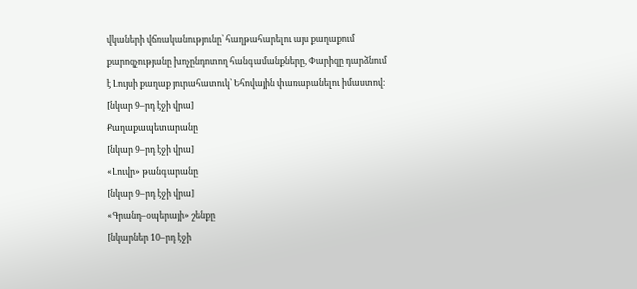վկաների վճռականությունը՝ հաղթահարելու այս քաղաքում քարոզչությանը խոչընդոտող հանգամանքները, Փարիզը դարձնում է Լույսի քաղաք յուրահատուկ՝ Եհովային փառաբանելու իմաստով։
[նկար 9–րդ էջի վրա]
Քաղաքապետարանը
[նկար 9–րդ էջի վրա]
«Լուվր» թանգարանը
[նկար 9–րդ էջի վրա]
«Գրանդ–օպերայի» շենքը
[նկարներ 10–րդ էջի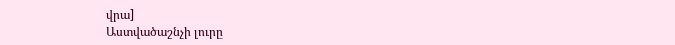վրա]
Աստվածաշնչի լուրը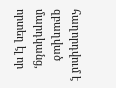հաղորդվում է զբաղված մարդկանց, որտեղ էլ որ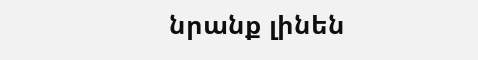նրանք լինեն